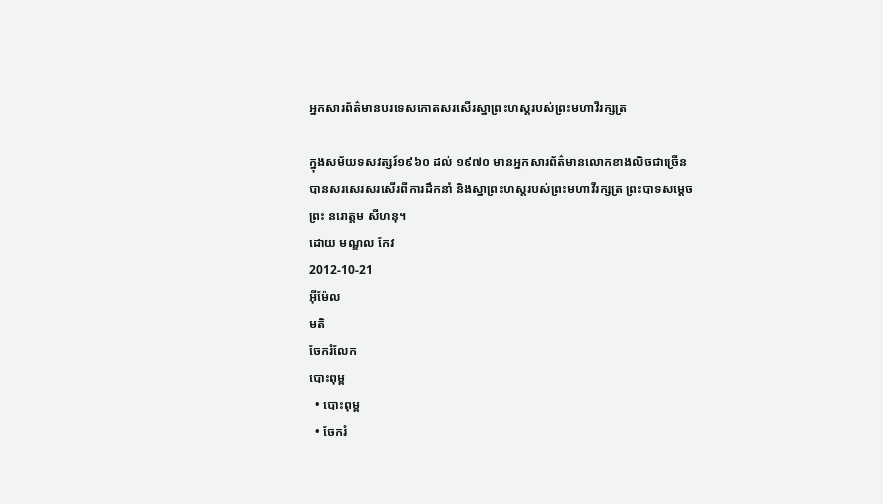អ្នកសារព័ត៌មានបរទេសកោតសរសើរស្នាព្រះហស្តរបស់ព្រះមហាវីរក្សត្រ

ក្នុងសម័យទសវត្សរ៍១៩៦០ ដល់ ១៩៧០ មានអ្នកសារព័ត៌មានលោកខាងលិចជាច្រើន បានសរសេរសរសើរពីការដឹកនាំ និងស្នាព្រះហស្តរបស់ព្រះមហាវីរក្សត្រ ព្រះបាទសម្ដេចព្រះ នរោត្តម សីហនុ។
ដោយ មណ្ឌល កែវ
2012-10-21
អ៊ីម៉ែល
មតិ
ចែករំលែក
បោះពុម្ព
  • បោះពុម្ព
  • ចែករំ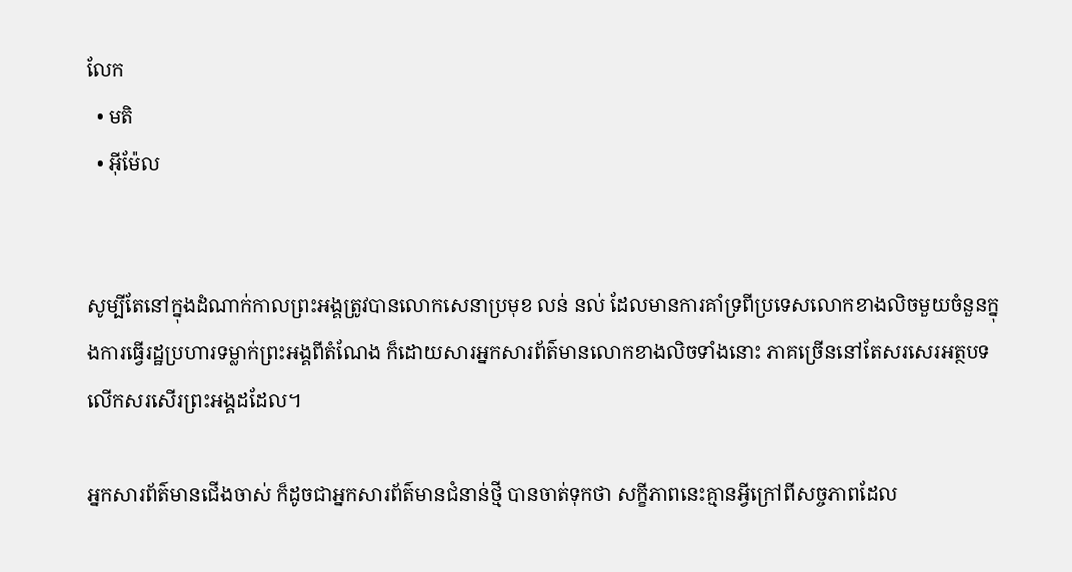លែក
  • មតិ
  • អ៊ីម៉ែល


សូម្បីតែនៅក្នុងដំណាក់កាលព្រះអង្គត្រូវបានលោកសេនាប្រមុខ លន់ នល់ ដែលមានការគាំទ្រពីប្រទេសលោកខាងលិចមួយចំនួនក្នុងការធ្វើរដ្ឋប្រហារទម្លាក់ព្រះអង្គពីតំណែង ក៏ដោយសារអ្នកសារព័ត៌មានលោកខាងលិចទាំងនោះ ភាគច្រើននៅតែសរសេរអត្ថបទលើកសរសើរព្រះអង្គដដែល។

អ្នកសារព័ត៌មានជើងចាស់ ក៏ដូចជាអ្នកសារព័ត៌មានជំនាន់ថ្មី បានចាត់ទុកថា សក្ខីភាពនេះគ្មានអ្វីក្រៅពីសច្ចភាពដែល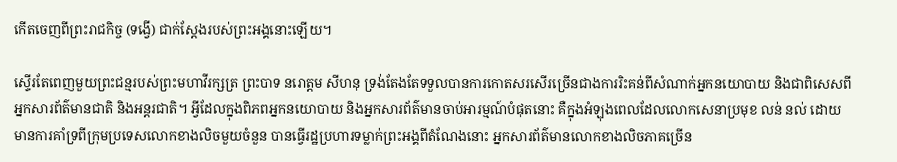កើតចេញពីព្រះរាជកិច្ច (ទង្វើ) ជាក់ស្ដែងរបស់ព្រះអង្គនោះឡើយ។

ស្ទើរតែពេញមួយព្រះជន្មរបស់ព្រះមហាវីរក្សត្រ ព្រះបាទ នរោត្តម សីហនុ ទ្រង់តែងតែទទួលបានការកោតសរសើរច្រើនជាងការរិះគន់ពីសំណាក់អ្នកនយោបាយ និងជាពិសេសពីអ្នកសារព័ត៌មានជាតិ និងអន្តរជាតិ។ អ្វីដែលក្នុងពិភពអ្នកនយោបាយ និងអ្នកសារព័ត៌មានចាប់អារម្មណ៍បំផុតនោះ គឺក្នុងអំឡុងពេលដែលលោកសេនាប្រមុខ លន់ នល់ ដោយមានការគាំទ្រពីក្រុមប្រទេសលោកខាងលិចមួយចំនួន បានធ្វើរដ្ឋប្រហារទម្លាក់ព្រះអង្គពីតំណែងនោះ អ្នកសារព័ត៌មានលោកខាងលិចភាគច្រើន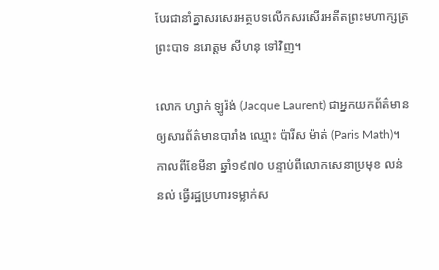បែរជានាំគ្នាសរសេរអត្ថបទលើកសរសើរអតីតព្រះមហាក្សត្រព្រះបាទ នរោត្តម សីហនុ ទៅវិញ។

លោក ហ្សាក់ ឡូរ៉ង់ (Jacque Laurent) ជាអ្នកយកព័ត៌មានឲ្យសារព័ត៌មានបារាំង ឈ្មោះ ប៉ារីស ម៉ាត់ (Paris Math)។ កាលពីខែមីនា ឆ្នាំ១៩៧០ បន្ទាប់ពីលោកសេនាប្រមុខ លន់ នល់ ធ្វើរដ្ឋប្រហារទម្លាក់ស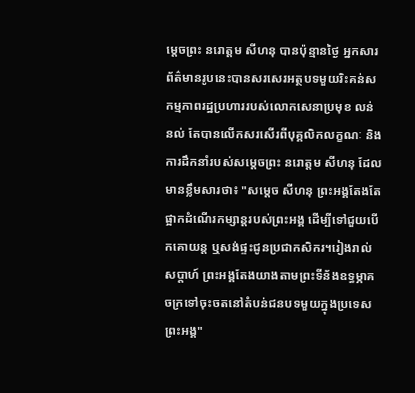ម្ដេចព្រះ នរោត្តម សីហនុ បានប៉ុន្មានថ្ងៃ អ្នកសារព័ត៌មានរូបនេះបានសរសេរអត្ថបទមួយរិះគន់សកម្មភាពរដ្ឋប្រហាររបស់លោកសេនាប្រមុខ លន់ នល់ តែបានលើកសរសើរពីបុគ្គលិកលក្ខណៈ និងការដឹកនាំរបស់សម្ដេចព្រះ នរោត្តម សីហនុ ដែលមានខ្លឹមសារថា៖ "សម្ដេច សីហនុ ព្រះអង្គតែងតែផ្អាកដំណើរកម្សាន្តរបស់ព្រះអង្គ ដើម្បីទៅជួយបើកគោយន្ត ឬសង់ផ្ទះជូនប្រជាកសិករ។រៀងរាល់សប្តាហ៍ ព្រះអង្គតែងយាងតាមព្រះទីន័ងឧទ្ធម្ភាគចក្រទៅចុះចតនៅតំបន់ជនបទមួយក្នុងប្រទេសព្រះអង្គ"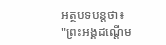អត្ថបទបន្តថា៖ "ព្រះអង្គដណ្ដើម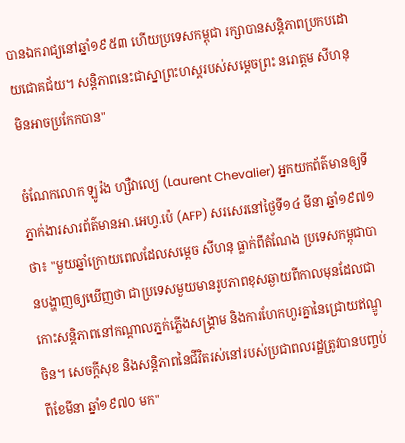បានឯករាជ្យនៅឆ្នាំ១៩៥៣ ហើយប្រទេសកម្ពុជា រក្សាបានសន្តិភាពប្រកបដោយជោគជ័យ។ សន្តិភាពនេះជាស្នាព្រះហស្តរបស់សម្ដេចព្រះ នរោត្តម សីហនុ មិនអាចប្រកែកបាន"

ចំណែកលោក ឡូរ៉ង ហ្សឺវាល្យេ (Laurent Chevalier) អ្នកយកព័ត៌មានឲ្យទីភ្នាក់ងារសារព័ត៌មានអា.អេហ្វ.ប៉េ (AFP) សរសេរនៅថ្ងៃទី១៤ មីនា ឆ្នាំ១៩៧១ ថា៖ "មួយឆ្នាំក្រោយពេលដែលសម្ដេច សីហនុ ធ្លាក់ពីតំណែង ប្រទេសកម្ពុជាបានបង្ហាញឲ្យឃើញថា ជាប្រទេសមួយមានរូបភាពខុសឆ្ងាយពីកាលមុនដែលជាកោះសន្តិភាពនៅកណ្ដាលភ្នក់ភ្លើងសង្គ្រាម និងការហែកហួរគ្នានៃជ្រោយឥណ្ឌូចិន។ សេចក្ដីសុខ និងសន្តិភាពនៃជីវិតរស់នៅរបស់ប្រជាពលរដ្ឋត្រូវបានបញ្ចប់ពីខែមីនា ឆ្នាំ១៩៧០ មក"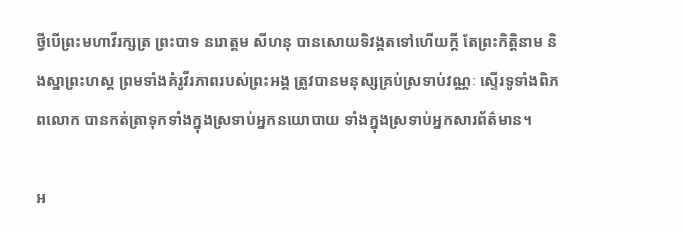ថ្វីបើព្រះមហាវីរក្សត្រ ព្រះបាទ នរោត្តម សីហនុ បានសោយទិវង្គតទៅហើយក្ដី តែព្រះកិត្តិនាម និងស្នាព្រះហស្ត ព្រមទាំងគំរូវីរភាពរបស់ព្រះអង្គ ត្រូវបានមនុស្សគ្រប់ស្រទាប់វណ្ណៈ ស្ទើរទូទាំងពិភពលោក បានកត់ត្រាទុកទាំងក្នុងស្រទាប់អ្នកនយោបាយ ទាំងក្នុងស្រទាប់អ្នកសារព័ត៌មាន។

អ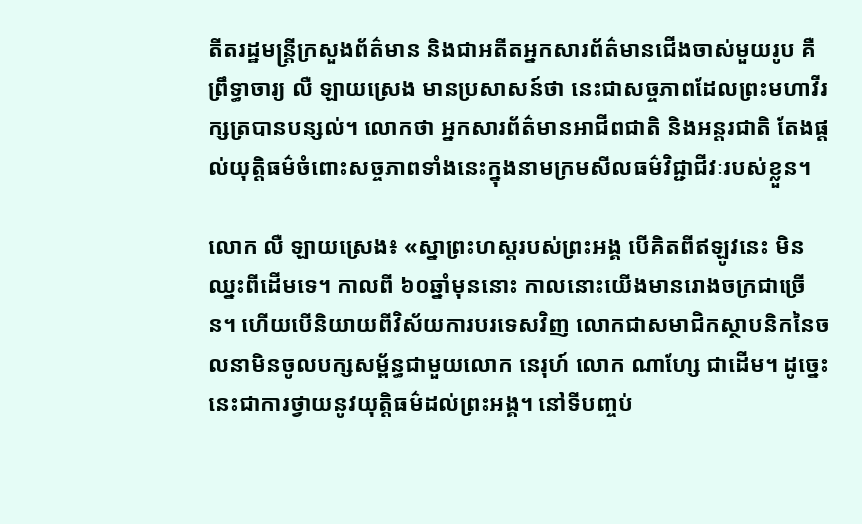តីតរដ្ឋមន្ត្រីក្រសួងព័ត៌មាន និងជាអតីតអ្នកសារព័ត៌មានជើងចាស់មួយរូប គឺព្រឹទ្ធាចារ្យ លឺ ឡាយស្រេង មានប្រសាសន៍ថា នេះជាសច្ចភាពដែលព្រះមហាវីរក្សត្របានបន្សល់។ លោកថា អ្នកសារព័ត៌មានអាជីពជាតិ និងអន្តរជាតិ តែងផ្ដល់យុត្តិធម៌ចំពោះសច្ចភាពទាំងនេះក្នុងនាមក្រមសីលធម៌វិជ្ជាជីវៈរបស់ខ្លួន។

លោក លឺ ឡាយស្រេង៖ «ស្នាព្រះហស្តរបស់ព្រះអង្គ បើគិតពីឥឡូវនេះ មិនឈ្នះពីដើមទេ។ កាលពី ៦០ឆ្នាំមុននោះ កាលនោះយើងមានរោងចក្រជាច្រើន។ ហើយបើនិយាយពីវិស័យការបរទេសវិញ លោកជាសមាជិកស្ថាបនិកនៃចលនាមិនចូលបក្សសម្ព័ន្ធជាមួយលោក នេរុហ៍ លោក ណាហ្សែ ជាដើម។ ដូច្នេះនេះជាការថ្វាយនូវយុត្តិធម៌ដល់ព្រះអង្គ។ នៅទីបញ្ចប់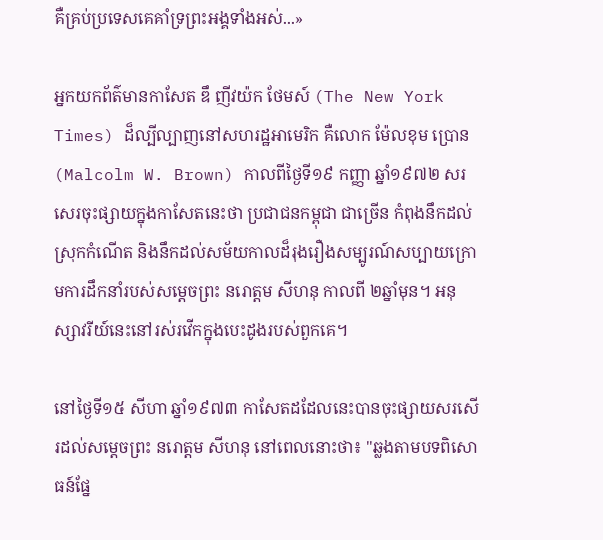គឺគ្រប់ប្រទេសគេគាំទ្រព្រះអង្គទាំងអស់...»

អ្នកយកព័ត៌មានកាសែត ឌឹ ញីវយ៉ក ថែមស៍ (The New York Times) ដ៏ល្បីល្បាញនៅសហរដ្ឋអាមេរិក គឺលោក ម៉ែលខុម ប្រោន (Malcolm W. Brown) កាលពីថ្ងៃទី១៩ កញ្ញា ឆ្នាំ១៩៧២ សរសេរចុះផ្សាយក្នុងកាសែតនេះថា ប្រជាជនកម្ពុជា ជាច្រើន កំពុងនឹកដល់ស្រុកកំណើត និងនឹកដល់សម័យកាលដ៏រុងរឿងសម្បូរណ៍សប្បាយក្រោមការដឹកនាំរបស់សម្ដេចព្រះ នរោត្តម សីហនុ កាលពី ២ឆ្នាំមុន។ អនុស្សាវរីយ៍នេះនៅរស់រវើកក្នុងបេះដូងរបស់ពួកគេ។

នៅថ្ងៃទី១៥ សីហា ឆ្នាំ១៩៧៣ កាសែតដដែលនេះបានចុះផ្សាយសរសើរដល់សម្ដេចព្រះ នរោត្តម សីហនុ នៅពេលនោះថា៖ "ឆ្លងតាមបទពិសោធន៍ផ្នែ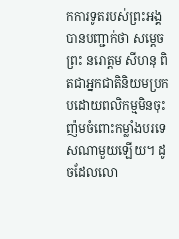កការទូតរបស់ព្រះអង្គ បានបញ្ជាក់ថា សម្ដេចព្រះ នរោត្តម សីហនុ ពិតជាអ្នកជាតិនិយមប្រកបដោយពលិកម្មមិនចុះញ៉មចំពោះកម្លាំងបរទេសណាមួយឡើយ។ ដូចដែលលោ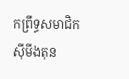កព្រឹទ្ធសមាជិក ស៊ីមីងតុន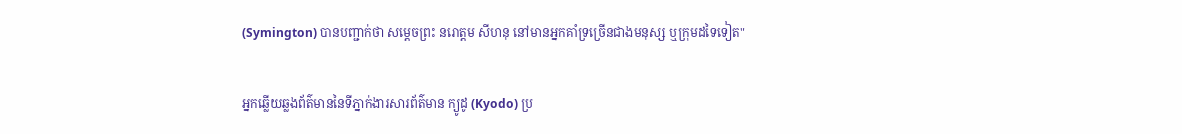(Symington) បានបញ្ជាក់ថា សម្ដេចព្រះ នរោត្ដម សីហនុ នៅមានអ្នកគាំទ្រច្រើនជាងមនុស្ស ឬក្រុមដទៃទៀត"

អ្នកឆ្លើយឆ្លងព័ត៌មាននៃទីភ្នាក់ងារសារព័ត៌មាន ក្យូដូ (Kyodo) ប្រ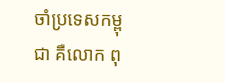ចាំប្រទេសកម្ពុជា គឺលោក ពុ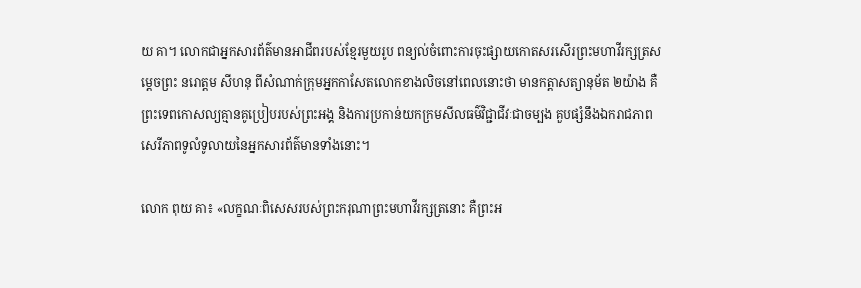យ គា។ លោកជាអ្នកសារព័ត៌មានអាជីពរបស់ខ្មែរមួយរូប ពន្យល់ចំពោះការចុះផ្សាយកោតសរសើរព្រះមហាវីរក្សត្រសម្ដេចព្រះ នរោត្តម សីហនុ ពីសំណាក់ក្រុមអ្នកកាសែតលោកខាងលិចនៅពេលនោះថា មានកត្តាសត្យានុម័ត ២យ៉ាង គឺព្រះទេពកោសល្យគ្មានគូប្រៀបរបស់ព្រះអង្គ និងការប្រកាន់យកក្រមសីលធម៌វិជ្ជាជីវៈជាចម្បង គួបផ្សំនឹងឯករាជភាព សេរីភាពទូលំទូលាយនៃអ្នកសារព័ត៌មានទាំងនោះ។

លោក ពុយ គា៖ «លក្ខណៈពិសេសរបស់ព្រះករុណាព្រះមហាវីរក្សត្រនោះ គឺព្រះអ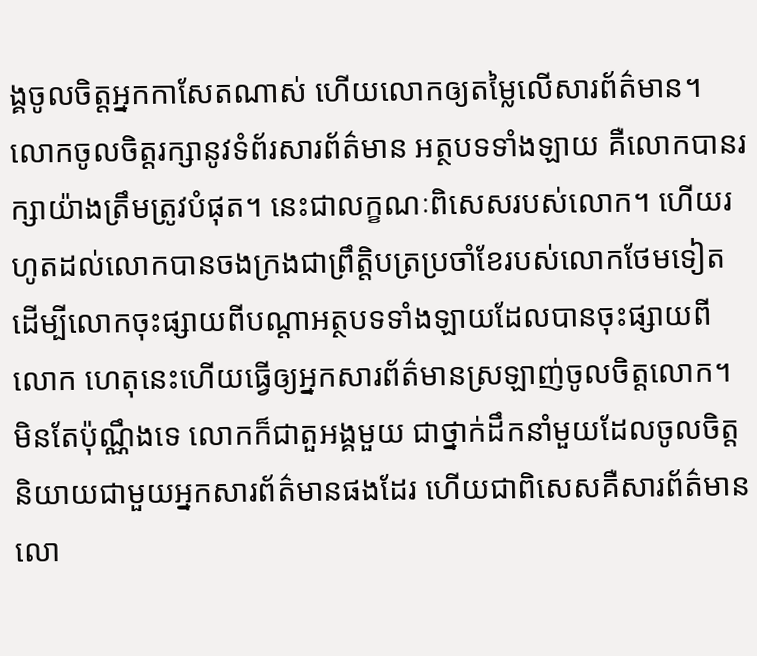ង្គចូលចិត្តអ្នកកាសែតណាស់ ហើយលោកឲ្យតម្លៃលើសារព័ត៌មាន។ លោកចូលចិត្តរក្សានូវទំព័រសារព័ត៌មាន អត្ថបទទាំងឡាយ គឺលោកបានរក្សាយ៉ាងត្រឹមត្រូវបំផុត។ នេះជាលក្ខណៈពិសេសរបស់លោក។ ហើយរហូតដល់លោកបានចងក្រងជាព្រឹត្តិបត្រប្រចាំខែរបស់លោកថែមទៀត ដើម្បីលោកចុះផ្សាយពីបណ្ដាអត្ថបទទាំងឡាយដែលបានចុះផ្សាយពីលោក ហេតុនេះហើយធ្វើឲ្យអ្នកសារព័ត៌មានស្រឡាញ់ចូលចិត្តលោក។ មិនតែប៉ុណ្ណឹងទេ លោកក៏ជាតួអង្គមួយ ជាថ្នាក់ដឹកនាំមួយដែលចូលចិត្តនិយាយជាមួយអ្នកសារព័ត៌មានផងដែរ ហើយជាពិសេសគឺសារព័ត៌មានលោ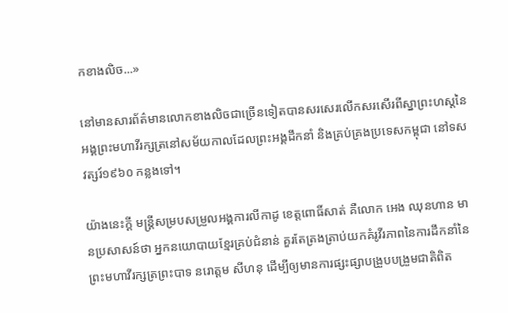កខាងលិច...»

នៅមានសារព័ត៌មានលោកខាងលិចជាច្រើនទៀតបានសរសេរលើកសរសើរពីស្នាព្រះហស្តនៃអង្គព្រះមហាវីរក្សត្រនៅសម័យកាលដែលព្រះអង្គដឹកនាំ និងគ្រប់គ្រងប្រទេសកម្ពុជា នៅទសវត្សរ៍១៩៦០ កន្លងទៅ។

យ៉ាងនេះក្ដី មន្ត្រីសម្របសម្រួលអង្គការលីកាដូ ខេត្តពោធិ៍សាត់ គឺលោក អេង ឈុនហាន មានប្រសាសន៍ថា អ្នកនយោបាយខ្មែរគ្រប់ជំនាន់ គួរតែត្រងត្រាប់យកគំរូវីរភាពនៃការដឹកនាំនៃព្រះមហាវីរក្សត្រព្រះបាទ នរោត្តម សីហនុ ដើម្បីឲ្យមានការផ្សះផ្សាបង្រួបបង្រួមជាតិពិត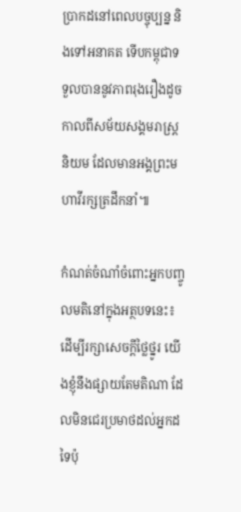ប្រាកដនៅពេលបច្ចុប្បន្ន និងទៅអនាគត ទើបកម្ពុជាទទួលបាននូវភាពរុងរឿងដូចកាលពីសម័យសង្គមរាស្ត្រនិយម ដែលមានអង្គព្រះមហាវីរក្សត្រដឹកនាំ៕

កំណត់ចំណាំចំពោះអ្នកបញ្ចូលមតិនៅក្នុងអត្ថបទនេះ៖ ដើម្បីរក្សាសេចក្ដីថ្លៃថ្នូរ យើងខ្ញុំនឹងផ្សាយតែមតិណា ដែលមិនជេរប្រមាថដល់អ្នកដទៃប៉ុ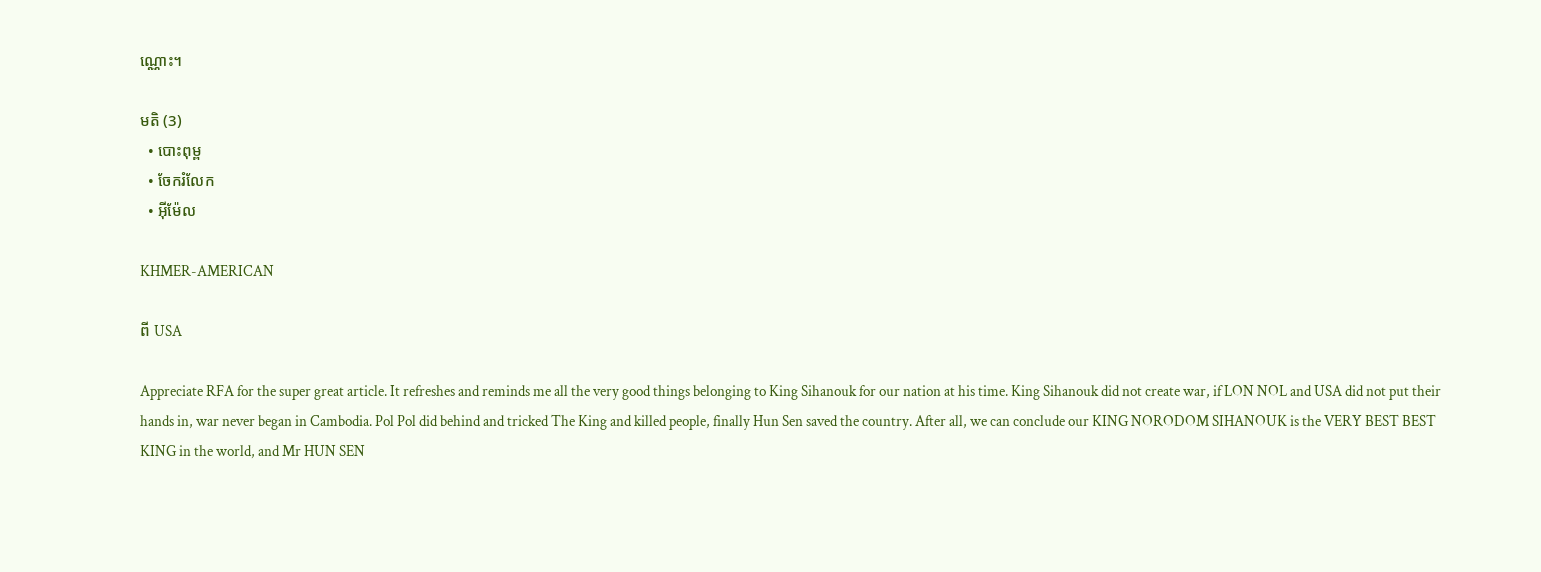ណ្ណោះ។

មតិ (3)
  • បោះពុម្ព
  • ចែករំលែក
  • អ៊ីម៉ែល

KHMER-AMERICAN

ពី USA

Appreciate RFA for the super great article. It refreshes and reminds me all the very good things belonging to King Sihanouk for our nation at his time. King Sihanouk did not create war, if LON NOL and USA did not put their hands in, war never began in Cambodia. Pol Pol did behind and tricked The King and killed people, finally Hun Sen saved the country. After all, we can conclude our KING NORODOM SIHANOUK is the VERY BEST BEST KING in the world, and Mr HUN SEN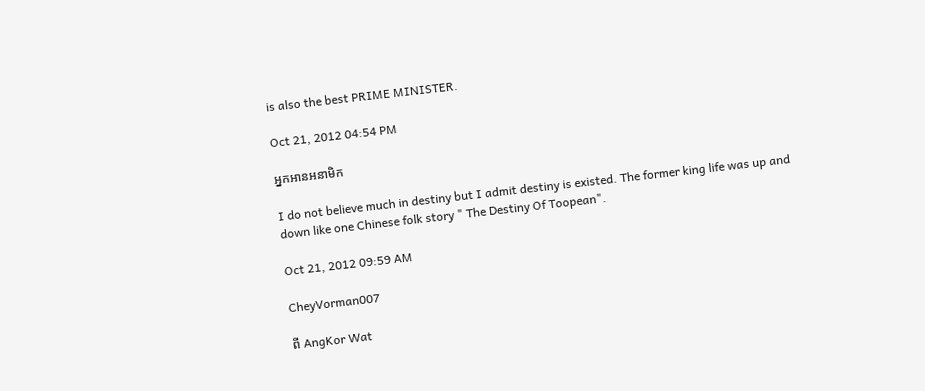is also the best PRIME MINISTER.

Oct 21, 2012 04:54 PM

អ្នកអានអនាមិក

I do not believe much in destiny but I admit destiny is existed. The former king life was up and down like one Chinese folk story " The Destiny Of Toopean".

Oct 21, 2012 09:59 AM

CheyVorman007

ពី AngKor Wat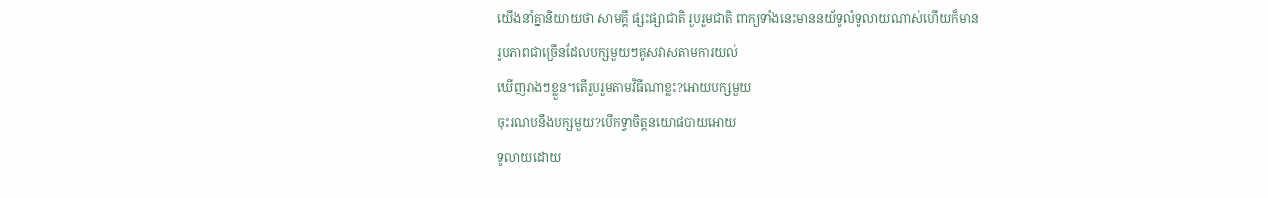យើងនាំគ្នានិយាយថា សាមគ្គី ផ្សះផ្សាជាតិ រួបរួមជាតិ ពាក្យទាំងនេះមាននយ័ទូលំទូលាយណាស់ហើយក៏មាន
រូបភាពជាច្រើនដែលបក្សមួយៗគូសវាសតាមការយល់
ឃើញរាងៗខ្លួន។តើរួបរួមតាមវិធីណាខ្លះ?អោយបក្សមួយ
ចុះរណបនឹងបក្សមួយ?បើកទ្វាចិត្តនយោផបាយអោយ
ទូលាយដោយ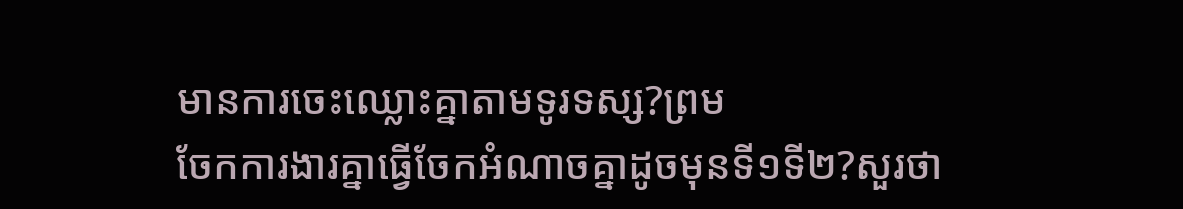មានការចេះឈ្លោះគ្នាតាមទូរទស្ស?ព្រម
ចែកការងារគ្នាធ្វើចែកអំណាចគ្នាដូចមុនទី១ទី២?សួរថា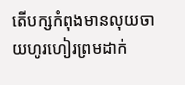តើបក្សកំពុងមានលុយចាយហូរហៀរព្រមដាក់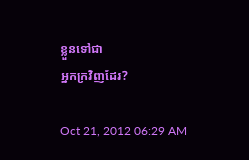ខ្លួនទៅជា
អ្នកក្រវិញដែរ?

Oct 21, 2012 06:29 AM